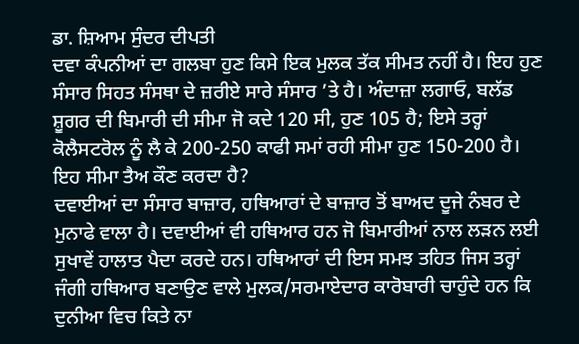ਡਾ. ਸ਼ਿਆਮ ਸੁੰਦਰ ਦੀਪਤੀ
ਦਵਾ ਕੰਪਨੀਆਂ ਦਾ ਗਲਬਾ ਹੁਣ ਕਿਸੇ ਇਕ ਮੁਲਕ ਤੱਕ ਸੀਮਤ ਨਹੀਂ ਹੈ। ਇਹ ਹੁਣ ਸੰਸਾਰ ਸਿਹਤ ਸੰਸਥਾ ਦੇ ਜ਼ਰੀਏ ਸਾਰੇ ਸੰਸਾਰ ’ਤੇ ਹੈ। ਅੰਦਾਜ਼ਾ ਲਗਾਓ, ਬਲੱਡ ਸ਼ੂਗਰ ਦੀ ਬਿਮਾਰੀ ਦੀ ਸੀਮਾ ਜੋ ਕਦੇ 120 ਸੀ, ਹੁਣ 105 ਹੈ; ਇਸੇ ਤਰ੍ਹਾਂ ਕੋਲੈਸਟਰੋਲ ਨੂੰ ਲੈ ਕੇ 200-250 ਕਾਫੀ ਸਮਾਂ ਰਹੀ ਸੀਮਾ ਹੁਣ 150-200 ਹੈ। ਇਹ ਸੀਮਾ ਤੈਅ ਕੌਣ ਕਰਦਾ ਹੈ?
ਦਵਾਈਆਂ ਦਾ ਸੰਸਾਰ ਬਾਜ਼ਾਰ, ਹਥਿਆਰਾਂ ਦੇ ਬਾਜ਼ਾਰ ਤੋਂ ਬਾਅਦ ਦੂਜੇ ਨੰਬਰ ਦੇ ਮੁਨਾਫੇ ਵਾਲਾ ਹੈ। ਦਵਾਈਆਂ ਵੀ ਹਥਿਆਰ ਹਨ ਜੋ ਬਿਮਾਰੀਆਂ ਨਾਲ ਲੜਨ ਲਈ ਸੁਖਾਵੇਂ ਹਾਲਾਤ ਪੈਦਾ ਕਰਦੇ ਹਨ। ਹਥਿਆਰਾਂ ਦੀ ਇਸ ਸਮਝ ਤਹਿਤ ਜਿਸ ਤਰ੍ਹਾਂ ਜੰਗੀ ਹਥਿਆਰ ਬਣਾਉਣ ਵਾਲੇ ਮੁਲਕ/ਸਰਮਾਏਦਾਰ ਕਾਰੋਬਾਰੀ ਚਾਹੁੰਦੇ ਹਨ ਕਿ ਦੁਨੀਆ ਵਿਚ ਕਿਤੇ ਨਾ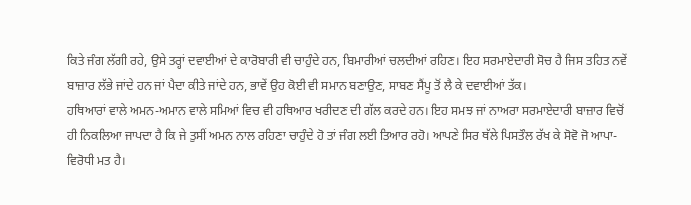ਕਿਤੇ ਜੰਗ ਲੱਗੀ ਰਹੇ, ਉਸੇ ਤਰ੍ਹਾਂ ਦਵਾਈਆਂ ਦੇ ਕਾਰੋਬਾਰੀ ਵੀ ਚਾਹੁੰਦੇ ਹਨ, ਬਿਮਾਰੀਆਂ ਚਲਦੀਆਂ ਰਹਿਣ। ਇਹ ਸਰਮਾਏਦਾਰੀ ਸੋਚ ਹੈ ਜਿਸ ਤਹਿਤ ਨਵੇਂ ਬਾਜ਼ਾਰ ਲੱਭੇ ਜਾਂਦੇ ਹਨ ਜਾਂ ਪੈਦਾ ਕੀਤੇ ਜਾਂਦੇ ਹਨ, ਭਾਵੇਂ ਉਹ ਕੋਈ ਵੀ ਸਮਾਨ ਬਣਾਉਣ, ਸਾਬਣ ਸੈਂਪੂ ਤੋਂ ਲੈ ਕੇ ਦਵਾਈਆਂ ਤੱਕ।
ਹਥਿਆਰਾਂ ਵਾਲੇ ਅਮਨ-ਅਮਾਨ ਵਾਲੇ ਸਮਿਆਂ ਵਿਚ ਵੀ ਹਥਿਆਰ ਖਰੀਦਣ ਦੀ ਗੱਲ ਕਰਦੇ ਹਨ। ਇਹ ਸਮਝ ਜਾਂ ਨਾਅਰਾ ਸਰਮਾਏਦਾਰੀ ਬਾਜ਼ਾਰ ਵਿਚੋਂ ਹੀ ਨਿਕਲਿਆ ਜਾਪਦਾ ਹੈ ਕਿ ਜੇ ਤੁਸੀਂ ਅਮਨ ਨਾਲ ਰਹਿਣਾ ਚਾਹੁੰਦੇ ਹੋ ਤਾਂ ਜੰਗ ਲਈ ਤਿਆਰ ਰਹੋ। ਆਪਣੇ ਸਿਰ ਥੱਲੇ ਪਿਸਤੌਲ ਰੱਖ ਕੇ ਸੋਵੋ ਜੋ ਆਪਾ-ਵਿਰੋਧੀ ਮਤ ਹੈ।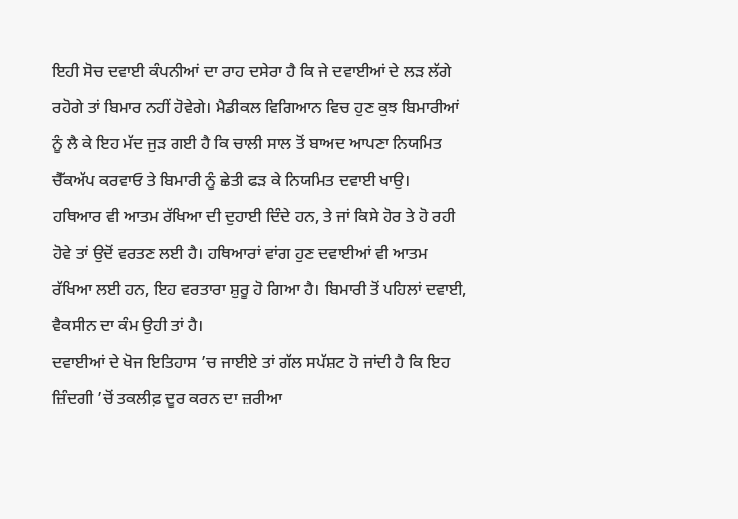ਇਹੀ ਸੋਚ ਦਵਾਈ ਕੰਪਨੀਆਂ ਦਾ ਰਾਹ ਦਸੇਰਾ ਹੈ ਕਿ ਜੇ ਦਵਾਈਆਂ ਦੇ ਲੜ ਲੱਗੇ ਰਹੋਗੇ ਤਾਂ ਬਿਮਾਰ ਨਹੀਂ ਹੋਵੇਗੇ। ਮੈਡੀਕਲ ਵਿਗਿਆਨ ਵਿਚ ਹੁਣ ਕੁਝ ਬਿਮਾਰੀਆਂ ਨੂੰ ਲੈ ਕੇ ਇਹ ਮੱਦ ਜੁੜ ਗਈ ਹੈ ਕਿ ਚਾਲੀ ਸਾਲ ਤੋਂ ਬਾਅਦ ਆਪਣਾ ਨਿਯਮਿਤ ਚੈੱਕਅੱਪ ਕਰਵਾਓ ਤੇ ਬਿਮਾਰੀ ਨੂੰ ਛੇਤੀ ਫੜ ਕੇ ਨਿਯਮਿਤ ਦਵਾਈ ਖਾਉ।
ਹਥਿਆਰ ਵੀ ਆਤਮ ਰੱਖਿਆ ਦੀ ਦੁਹਾਈ ਦਿੰਦੇ ਹਨ, ਤੇ ਜਾਂ ਕਿਸੇ ਹੋਰ ਤੇ ਹੋ ਰਹੀ ਹੋਵੇ ਤਾਂ ਉਦੋਂ ਵਰਤਣ ਲਈ ਹੈ। ਹਥਿਆਰਾਂ ਵਾਂਗ ਹੁਣ ਦਵਾਈਆਂ ਵੀ ਆਤਮ ਰੱਖਿਆ ਲਈ ਹਨ, ਇਹ ਵਰਤਾਰਾ ਸ਼ੁਰੂ ਹੋ ਗਿਆ ਹੈ। ਬਿਮਾਰੀ ਤੋਂ ਪਹਿਲਾਂ ਦਵਾਈ, ਵੈਕਸੀਨ ਦਾ ਕੰਮ ਉਹੀ ਤਾਂ ਹੈ।
ਦਵਾਈਆਂ ਦੇ ਖੋਜ ਇਤਿਹਾਸ ’ਚ ਜਾਈਏ ਤਾਂ ਗੱਲ ਸਪੱਸ਼ਟ ਹੋ ਜਾਂਦੀ ਹੈ ਕਿ ਇਹ ਜ਼ਿੰਦਗੀ ’ਚੋਂ ਤਕਲੀਫ਼ ਦੂਰ ਕਰਨ ਦਾ ਜ਼ਰੀਆ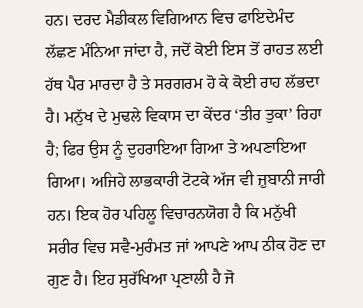ਹਨ। ਦਰਦ ਮੈਡੀਕਲ ਵਿਗਿਆਨ ਵਿਚ ਫਾਇਦੇਮੰਦ ਲੱਛਣ ਮੰਨਿਆ ਜਾਂਦਾ ਹੈ, ਜਦੋਂ ਕੋਈ ਇਸ ਤੋਂ ਰਾਹਤ ਲਈ ਹੱਥ ਪੈਰ ਮਾਰਦਾ ਹੈ ਤੇ ਸਰਗਰਮ ਹੋ ਕੇ ਕੋਈ ਰਾਹ ਲੱਭਦਾ ਹੈ। ਮਨੁੱਖ ਦੇ ਮੁਢਲੇ ਵਿਕਾਸ ਦਾ ਕੇਂਦਰ ‘ਤੀਰ ਤੁਕਾ’ ਰਿਹਾ ਹੈ; ਫਿਰ ਉਸ ਨੂੰ ਦੁਹਰਾਇਆ ਗਿਆ ਤੇ ਅਪਣਾਇਆ ਗਿਆ। ਅਜਿਹੇ ਲਾਭਕਾਰੀ ਟੋਟਕੇ ਅੱਜ ਵੀ ਜ਼ੁਬਾਨੀ ਜਾਰੀ ਹਨ। ਇਕ ਹੋਰ ਪਹਿਲੂ ਵਿਚਾਰਨਯੋਗ ਹੈ ਕਿ ਮਨੁੱਖੀ ਸਰੀਰ ਵਿਚ ਸਵੈ-ਮੁਰੰਮਤ ਜਾਂ ਆਪਣੇ ਆਪ ਠੀਕ ਹੋਣ ਦਾ ਗੁਣ ਹੈ। ਇਹ ਸੁਰੱਖਿਆ ਪ੍ਰਣਾਲੀ ਹੈ ਜੋ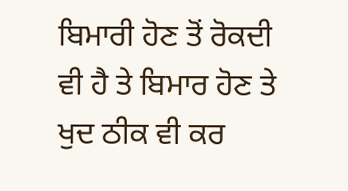ਬਿਮਾਰੀ ਹੋਣ ਤੋਂ ਰੋਕਦੀ ਵੀ ਹੈ ਤੇ ਬਿਮਾਰ ਹੋਣ ਤੇ ਖੁਦ ਠੀਕ ਵੀ ਕਰ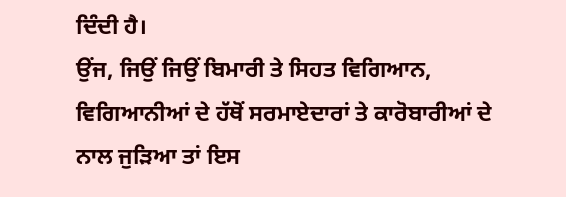ਦਿੰਦੀ ਹੈ।
ਉਂਜ, ਜਿਉਂ ਜਿਉਂ ਬਿਮਾਰੀ ਤੇ ਸਿਹਤ ਵਿਗਿਆਨ, ਵਿਗਿਆਨੀਆਂ ਦੇ ਹੱਥੋਂ ਸਰਮਾਏਦਾਰਾਂ ਤੇ ਕਾਰੋਬਾਰੀਆਂ ਦੇ ਨਾਲ ਜੁੜਿਆ ਤਾਂ ਇਸ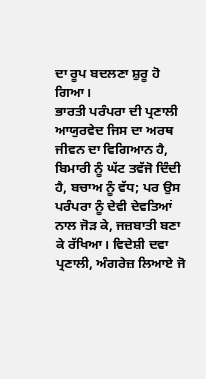ਦਾ ਰੂਪ ਬਦਲਣਾ ਸ਼ੁਰੂ ਹੋ ਗਿਆ।
ਭਾਰਤੀ ਪਰੰਪਰਾ ਦੀ ਪ੍ਰਣਾਲੀ ਆਯੁਰਵੇਦ ਜਿਸ ਦਾ ਅਰਥ ਜੀਵਨ ਦਾ ਵਿਗਿਆਨ ਹੈ, ਬਿਮਾਰੀ ਨੂੰ ਘੱਟ ਤਵੱਜੋ ਦਿੰਦੀ ਹੈ, ਬਚਾਅ ਨੂੰ ਵੱਧ; ਪਰ ਉਸ ਪਰੰਪਰਾ ਨੂੰ ਦੇਵੀ ਦੇਵਤਿਆਂ ਨਾਲ ਜੋੜ ਕੇ, ਜਜ਼ਬਾਤੀ ਬਣਾ ਕੇ ਰੱਖਿਆ। ਵਿਦੇਸ਼ੀ ਦਵਾ ਪ੍ਰਣਾਲੀ, ਅੰਗਰੇਜ਼ ਲਿਆਏ ਜੋ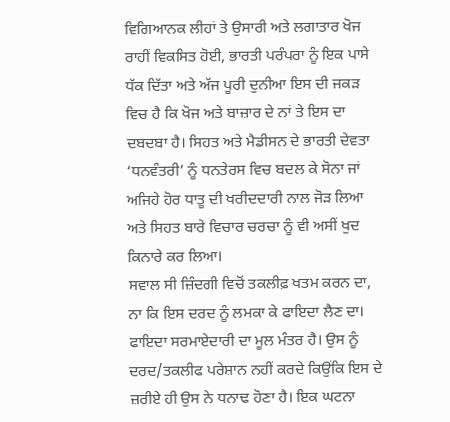ਵਿਗਿਆਨਕ ਲੀਹਾਂ ਤੇ ਉਸਾਰੀ ਅਤੇ ਲਗਾਤਾਰ ਖੋਜ ਰਾਹੀਂ ਵਿਕਸਿਤ ਹੋਈ, ਭਾਰਤੀ ਪਰੰਪਰਾ ਨੂੰ ਇਕ ਪਾਸੇ ਧੱਕ ਦਿੱਤਾ ਅਤੇ ਅੱਜ ਪੂਰੀ ਦੁਨੀਆ ਇਸ ਦੀ ਜਕੜ ਵਿਚ ਹੈ ਕਿ ਖੋਜ ਅਤੇ ਬਾਜ਼ਾਰ ਦੇ ਨਾਂ ਤੇ ਇਸ ਦਾ ਦਬਦਬਾ ਹੈ। ਸਿਹਤ ਅਤੇ ਮੈਡੀਸਨ ਦੇ ਭਾਰਤੀ ਦੇਵਤਾ ‘ਧਨਵੰਤਰੀ’ ਨੂੰ ਧਨਤੇਰਸ ਵਿਚ ਬਦਲ ਕੇ ਸੋਨਾ ਜਾਂ ਅਜਿਹੇ ਹੋਰ ਧਾਤੂ ਦੀ ਖਰੀਦਦਾਰੀ ਨਾਲ ਜੋੜ ਲਿਆ ਅਤੇ ਸਿਹਤ ਬਾਰੇ ਵਿਚਾਰ ਚਰਚਾ ਨੂੰ ਵੀ ਅਸੀਂ ਖੁਦ ਕਿਨਾਰੇ ਕਰ ਲਿਆ।
ਸਵਾਲ ਸੀ ਜ਼ਿੰਦਗੀ ਵਿਚੋਂ ਤਕਲੀਫ਼ ਖਤਮ ਕਰਨ ਦਾ, ਨਾ ਕਿ ਇਸ ਦਰਦ ਨੂੰ ਲਮਕਾ ਕੇ ਫਾਇਦਾ ਲੈਣ ਦਾ। ਫਾਇਦਾ ਸਰਮਾਏਦਾਰੀ ਦਾ ਮੂਲ ਮੰਤਰ ਹੈ। ਉਸ ਨੂੰ ਦਰਦ/ਤਕਲੀਫ ਪਰੇਸ਼ਾਨ ਨਹੀਂ ਕਰਦੇ ਕਿਉਂਕਿ ਇਸ ਦੇ ਜ਼ਰੀਏ ਹੀ ਉਸ ਨੇ ਧਨਾਢ ਹੋਣਾ ਹੈ। ਇਕ ਘਟਨਾ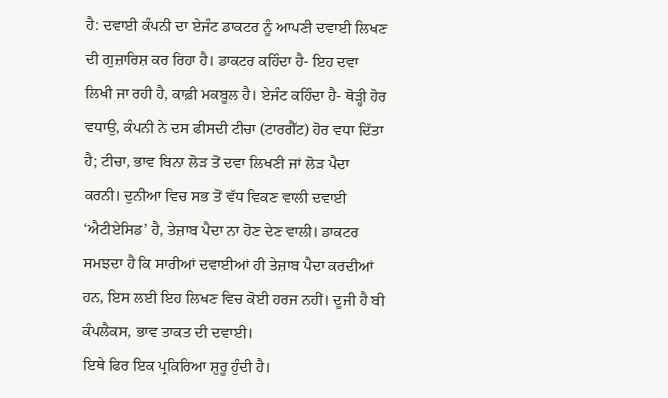ਹੈ: ਦਵਾਈ ਕੰਪਨੀ ਦਾ ਏਜੰਟ ਡਾਕਟਰ ਨੂੰ ਆਪਣੀ ਦਵਾਈ ਲਿਖਣ ਦੀ ਗੁਜ਼ਾਰਿਸ਼ ਕਰ ਰਿਹਾ ਹੈ। ਡਾਕਟਰ ਕਹਿੰਦਾ ਹੈ- ਇਹ ਦਵਾ ਲਿਖੀ ਜਾ ਰਹੀ ਹੈ, ਕਾਫ਼ੀ ਮਕਬੂਲ ਹੈ। ਏਜੰਟ ਕਹਿੰਦਾ ਹੈ- ਥੋੜ੍ਹੀ ਹੋਰ ਵਧਾਉ, ਕੰਪਨੀ ਨੇ ਦਸ ਫੀਸਦੀ ਟੀਚਾ (ਟਾਰਗੈੱਟ) ਹੋਰ ਵਧਾ ਦਿੱਤਾ ਹੈ; ਟੀਚਾ, ਭਾਵ ਬਿਨਾ ਲੋੜ ਤੋਂ ਦਵਾ ਲਿਖਣੀ ਜਾਂ ਲੋੜ ਪੈਦਾ ਕਰਨੀ। ਦੁਨੀਆ ਵਿਚ ਸਭ ਤੋਂ ਵੱਧ ਵਿਕਣ ਵਾਲੀ ਦਵਾਈ ‘ਐਟੀਏਸਿਡ’ ਹੈ, ਤੇਜ਼ਾਬ ਪੈਦਾ ਨਾ ਹੋਣ ਦੇਣ ਵਾਲੀ। ਡਾਕਟਰ ਸਮਝਦਾ ਹੈ ਕਿ ਸਾਰੀਆਂ ਦਵਾਈਆਂ ਹੀ ਤੇਜ਼ਾਬ ਪੈਦਾ ਕਰਦੀਆਂ ਹਨ, ਇਸ ਲਈ ਇਹ ਲਿਖਣ ਵਿਚ ਕੋਈ ਹਰਜ ਨਹੀਂ। ਦੂਜੀ ਹੈ ਬੀ ਕੰਪਲੈਕਸ, ਭਾਵ ਤਾਕਤ ਦੀ ਦਵਾਈ।
ਇਥੇ ਫਿਰ ਇਕ ਪ੍ਰਕਿਰਿਆ ਸ਼ੁਰੂ ਹੁੰਦੀ ਹੈ।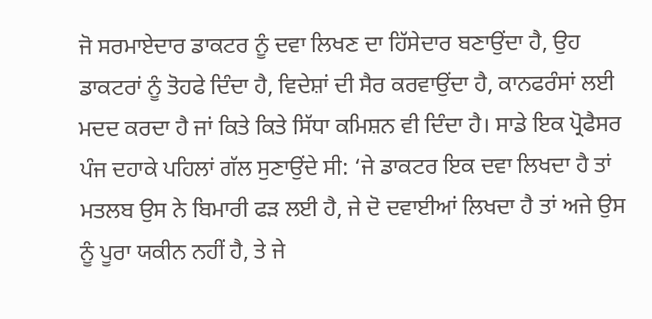ਜੋ ਸਰਮਾਏਦਾਰ ਡਾਕਟਰ ਨੂੰ ਦਵਾ ਲਿਖਣ ਦਾ ਹਿੱਸੇਦਾਰ ਬਣਾਉਂਦਾ ਹੈ, ਉਹ ਡਾਕਟਰਾਂ ਨੂੰ ਤੋਹਫੇ ਦਿੰਦਾ ਹੈ, ਵਿਦੇਸ਼ਾਂ ਦੀ ਸੈਰ ਕਰਵਾਉਂਦਾ ਹੈ, ਕਾਨਫਰੰਸਾਂ ਲਈ ਮਦਦ ਕਰਦਾ ਹੈ ਜਾਂ ਕਿਤੇ ਕਿਤੇ ਸਿੱਧਾ ਕਮਿਸ਼ਨ ਵੀ ਦਿੰਦਾ ਹੈ। ਸਾਡੇ ਇਕ ਪ੍ਰੋਫੈਸਰ ਪੰਜ ਦਹਾਕੇ ਪਹਿਲਾਂ ਗੱਲ ਸੁਣਾਉਂਦੇ ਸੀ: ‘ਜੇ ਡਾਕਟਰ ਇਕ ਦਵਾ ਲਿਖਦਾ ਹੈ ਤਾਂ ਮਤਲਬ ਉਸ ਨੇ ਬਿਮਾਰੀ ਫੜ ਲਈ ਹੈ, ਜੇ ਦੋ ਦਵਾਈਆਂ ਲਿਖਦਾ ਹੈ ਤਾਂ ਅਜੇ ਉਸ ਨੂੰ ਪੂਰਾ ਯਕੀਨ ਨਹੀਂ ਹੈ, ਤੇ ਜੇ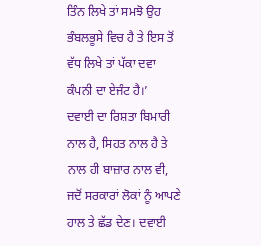ਤਿੰਨ ਲਿਖੇ ਤਾਂ ਸਮਝੋ ਉਹ ਭੰਬਲਭੂਸੇ ਵਿਚ ਹੈ ਤੇ ਇਸ ਤੋਂ ਵੱਧ ਲਿਖੇ ਤਾਂ ਪੱਕਾ ਦਵਾ ਕੰਪਨੀ ਦਾ ਏਜੰਟ ਹੈ।’
ਦਵਾਈ ਦਾ ਰਿਸ਼ਤਾ ਬਿਮਾਰੀ ਨਾਲ ਹੈ, ਸਿਹਤ ਨਾਲ ਹੈ ਤੇ ਨਾਲ ਹੀ ਬਾਜ਼ਾਰ ਨਾਲ ਵੀ, ਜਦੋਂ ਸਰਕਾਰਾਂ ਲੋਕਾਂ ਨੂੰ ਆਪਣੇ ਹਾਲ ਤੇ ਛੱਡ ਦੇਣ। ਦਵਾਈ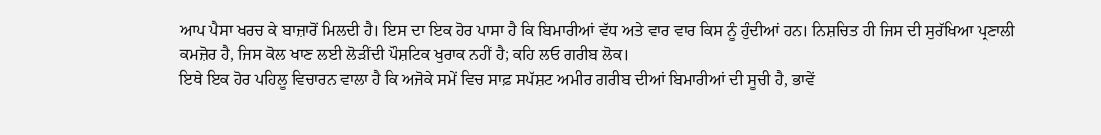ਆਪ ਪੈਸਾ ਖਰਚ ਕੇ ਬਾਜ਼ਾਰੋਂ ਮਿਲਦੀ ਹੈ। ਇਸ ਦਾ ਇਕ ਹੋਰ ਪਾਸਾ ਹੈ ਕਿ ਬਿਮਾਰੀਆਂ ਵੱਧ ਅਤੇ ਵਾਰ ਵਾਰ ਕਿਸ ਨੂੰ ਹੁੰਦੀਆਂ ਹਨ। ਨਿਸ਼ਚਿਤ ਹੀ ਜਿਸ ਦੀ ਸੁਰੱਖਿਆ ਪ੍ਰਣਾਲੀ ਕਮਜ਼ੋਰ ਹੈ, ਜਿਸ ਕੋਲ ਖਾਣ ਲਈ ਲੋੜੀਂਦੀ ਪੌਸ਼ਟਿਕ ਖੁਰਾਕ ਨਹੀਂ ਹੈ; ਕਹਿ ਲਓ ਗਰੀਬ ਲੋਕ।
ਇਥੇ ਇਕ ਹੋਰ ਪਹਿਲੂ ਵਿਚਾਰਨ ਵਾਲਾ ਹੈ ਕਿ ਅਜੋਕੇ ਸਮੇਂ ਵਿਚ ਸਾਫ਼ ਸਪੱਸ਼ਟ ਅਮੀਰ ਗਰੀਬ ਦੀਆਂ ਬਿਮਾਰੀਆਂ ਦੀ ਸੂਚੀ ਹੈ, ਭਾਵੇਂ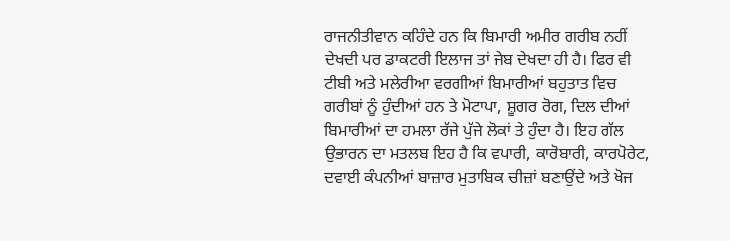ਰਾਜਨੀਤੀਵਾਨ ਕਹਿੰਦੇ ਹਨ ਕਿ ਬਿਮਾਰੀ ਅਮੀਰ ਗਰੀਬ ਨਹੀਂ ਦੇਖਦੀ ਪਰ ਡਾਕਟਰੀ ਇਲਾਜ ਤਾਂ ਜੇਬ ਦੇਖਦਾ ਹੀ ਹੈ। ਫਿਰ ਵੀ ਟੀਬੀ ਅਤੇ ਮਲੇਰੀਆ ਵਰਗੀਆਂ ਬਿਮਾਰੀਆਂ ਬਹੁਤਾਤ ਵਿਚ ਗਰੀਬਾਂ ਨੂੰ ਹੁੰਦੀਆਂ ਹਨ ਤੇ ਮੋਟਾਪਾ, ਸ਼ੂਗਰ ਰੋਗ, ਦਿਲ ਦੀਆਂ ਬਿਮਾਰੀਆਂ ਦਾ ਹਮਲਾ ਰੱਜੇ ਪੁੱਜੇ ਲੋਕਾਂ ਤੇ ਹੁੰਦਾ ਹੈ। ਇਹ ਗੱਲ ਉਭਾਰਨ ਦਾ ਮਤਲਬ ਇਹ ਹੈ ਕਿ ਵਪਾਰੀ, ਕਾਰੋਬਾਰੀ, ਕਾਰਪੋਰੇਟ, ਦਵਾਈ ਕੰਪਨੀਆਂ ਬਾਜ਼ਾਰ ਮੁਤਾਬਿਕ ਚੀਜ਼ਾਂ ਬਣਾਉਂਦੇ ਅਤੇ ਖੋਜ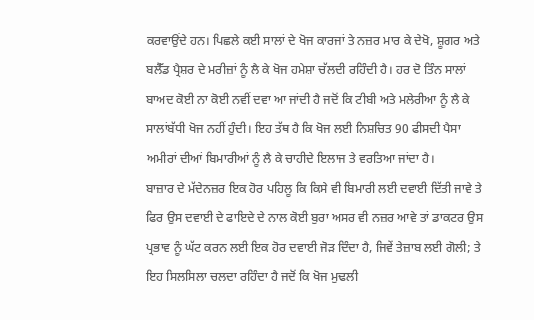ਕਰਵਾਉਂਦੇ ਹਨ। ਪਿਛਲੇ ਕਈ ਸਾਲਾਂ ਦੇ ਖੋਜ ਕਾਰਜਾਂ ਤੇ ਨਜ਼ਰ ਮਾਰ ਕੇ ਦੇਖੋ, ਸ਼ੂਗਰ ਅਤੇ ਬਲੈੱਡ ਪ੍ਰੈਸ਼ਰ ਦੇ ਮਰੀਜ਼ਾਂ ਨੂੰ ਲੈ ਕੇ ਖੋਜ ਹਮੇਸ਼ਾ ਚੱਲਦੀ ਰਹਿੰਦੀ ਹੈ। ਹਰ ਦੋ ਤਿੰਨ ਸਾਲਾਂ ਬਾਅਦ ਕੋਈ ਨਾ ਕੋਈ ਨਵੀਂ ਦਵਾ ਆ ਜਾਂਦੀ ਹੈ ਜਦੋਂ ਕਿ ਟੀਬੀ ਅਤੇ ਮਲੇਰੀਆ ਨੂੰ ਲੈ ਕੇ ਸਾਲਾਂਬੱਧੀ ਖੋਜ ਨਹੀਂ ਹੁੰਦੀ। ਇਹ ਤੱਥ ਹੈ ਕਿ ਖੋਜ ਲਈ ਨਿਸ਼ਚਿਤ 90 ਫੀਸਦੀ ਪੈਸਾ ਅਮੀਰਾਂ ਦੀਆਂ ਬਿਮਾਰੀਆਂ ਨੂੰ ਲੈ ਕੇ ਚਾਹੀਦੇ ਇਲਾਜ ਤੇ ਵਰਤਿਆ ਜਾਂਦਾ ਹੈ।
ਬਾਜ਼ਾਰ ਦੇ ਮੱਦੇਨਜ਼ਰ ਇਕ ਹੋਰ ਪਹਿਲੂ ਕਿ ਕਿਸੇ ਵੀ ਬਿਮਾਰੀ ਲਈ ਦਵਾਈ ਦਿੱਤੀ ਜਾਵੇ ਤੇ ਫਿਰ ਉਸ ਦਵਾਈ ਦੇ ਫਾਇਦੇ ਦੇ ਨਾਲ ਕੋਈ ਬੁਰਾ ਅਸਰ ਵੀ ਨਜ਼ਰ ਆਵੇ ਤਾਂ ਡਾਕਟਰ ਉਸ ਪ੍ਰਭਾਵ ਨੂੰ ਘੱਟ ਕਰਨ ਲਈ ਇਕ ਹੋਰ ਦਵਾਈ ਜੋੜ ਦਿੰਦਾ ਹੈ, ਜਿਵੇਂ ਤੇਜ਼ਾਬ ਲਈ ਗੋਲੀ; ਤੇ ਇਹ ਸਿਲਸਿਲਾ ਚਲਦਾ ਰਹਿੰਦਾ ਹੈ ਜਦੋਂ ਕਿ ਖੋਜ ਮੁਢਲੀ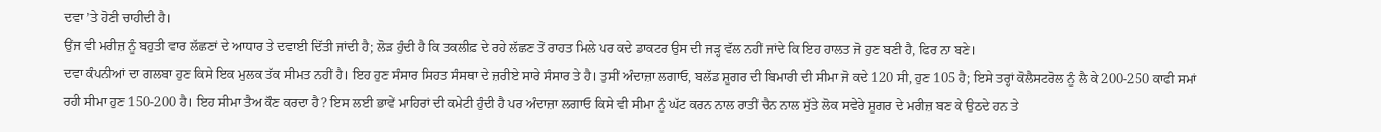ਦਵਾ ’ਤੇ ਹੋਣੀ ਚਾਹੀਦੀ ਹੈ।
ਉਂਜ ਵੀ ਮਰੀਜ਼ ਨੂੰ ਬਹੁਤੀ ਵਾਰ ਲੱਛਣਾਂ ਦੇ ਆਧਾਰ ਤੇ ਦਵਾਈ ਦਿੱਤੀ ਜਾਂਦੀ ਹੈ; ਲੋੜ ਹੁੰਦੀ ਹੈ ਕਿ ਤਕਲੀਫ਼ ਦੇ ਰਹੇ ਲੱਛਣ ਤੋਂ ਰਾਹਤ ਮਿਲੇ ਪਰ ਕਦੇ ਡਾਕਟਰ ਉਸ ਦੀ ਜੜ੍ਹ ਵੱਲ ਨਹੀਂ ਜਾਂਦੇ ਕਿ ਇਹ ਹਾਲਤ ਜੋ ਹੁਣ ਬਣੀ ਹੈ, ਫਿਰ ਨਾ ਬਣੇ।
ਦਵਾ ਕੰਪਨੀਆਂ ਦਾ ਗਲਬਾ ਹੁਣ ਕਿਸੇ ਇਕ ਮੁਲਕ ਤੱਕ ਸੀਮਤ ਨਹੀਂ ਹੈ। ਇਹ ਹੁਣ ਸੰਸਾਰ ਸਿਹਤ ਸੰਸਥਾ ਦੇ ਜ਼ਰੀਏ ਸਾਰੇ ਸੰਸਾਰ ਤੇ ਹੈ। ਤੁਸੀਂ ਅੰਦਾਜ਼ਾ ਲਗਾਓ, ਬਲੱਡ ਸ਼ੂਗਰ ਦੀ ਬਿਮਾਰੀ ਦੀ ਸੀਮਾ ਜੋ ਕਦੇ 120 ਸੀ, ਹੁਣ 105 ਹੈ; ਇਸੇ ਤਰ੍ਹਾਂ ਕੋਲੈਸਟਰੋਲ ਨੂੰ ਲੈ ਕੇ 200-250 ਕਾਫੀ ਸਮਾਂ ਰਹੀ ਸੀਮਾ ਹੁਣ 150-200 ਹੈ। ਇਹ ਸੀਮਾ ਤੈਅ ਕੌਣ ਕਰਦਾ ਹੈ? ਇਸ ਲਈ ਭਾਵੇਂ ਮਾਹਿਰਾਂ ਦੀ ਕਮੇਟੀ ਹੁੰਦੀ ਹੈ ਪਰ ਅੰਦਾਜ਼ਾ ਲਗਾਓ ਕਿਸੇ ਵੀ ਸੀਮਾ ਨੂੰ ਘੱਟ ਕਰਨ ਨਾਲ ਰਾਤੀਂ ਚੈਨ ਨਾਲ ਸੁੱਤੇ ਲੋਕ ਸਵੇਰੇ ਸ਼ੂਗਰ ਦੇ ਮਰੀਜ਼ ਬਣ ਕੇ ਉਠਦੇ ਹਨ ਤੇ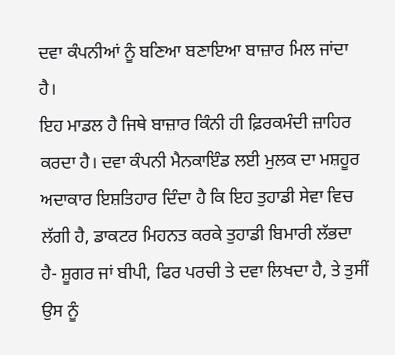ਦਵਾ ਕੰਪਨੀਆਂ ਨੂੰ ਬਣਿਆ ਬਣਾਇਆ ਬਾਜ਼ਾਰ ਮਿਲ ਜਾਂਦਾ ਹੈ।
ਇਹ ਮਾਡਲ ਹੈ ਜਿਥੇ ਬਾਜ਼ਾਰ ਕਿੰਨੀ ਹੀ ਫ਼ਿਰਕਮੰਦੀ ਜ਼ਾਹਿਰ ਕਰਦਾ ਹੈ। ਦਵਾ ਕੰਪਨੀ ਮੈਨਕਾਇੰਡ ਲਈ ਮੁਲਕ ਦਾ ਮਸ਼ਹੂਰ ਅਦਾਕਾਰ ਇਸ਼ਤਿਹਾਰ ਦਿੰਦਾ ਹੈ ਕਿ ਇਹ ਤੁਹਾਡੀ ਸੇਵਾ ਵਿਚ ਲੱਗੀ ਹੈ, ਡਾਕਟਰ ਮਿਹਨਤ ਕਰਕੇ ਤੁਹਾਡੀ ਬਿਮਾਰੀ ਲੱਭਦਾ ਹੈ- ਸ਼ੂਗਰ ਜਾਂ ਬੀਪੀ, ਫਿਰ ਪਰਚੀ ਤੇ ਦਵਾ ਲਿਖਦਾ ਹੈ, ਤੇ ਤੁਸੀਂ ਉਸ ਨੂੰ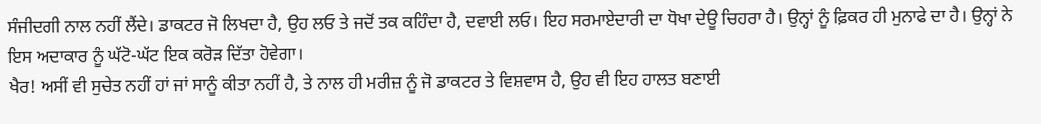ਸੰਜੀਦਗੀ ਨਾਲ ਨਹੀਂ ਲੈਂਦੇ। ਡਾਕਟਰ ਜੋ ਲਿਖਦਾ ਹੈ, ਉਹ ਲਓ ਤੇ ਜਦੋਂ ਤਕ ਕਹਿੰਦਾ ਹੈ, ਦਵਾਈ ਲਓ। ਇਹ ਸਰਮਾਏਦਾਰੀ ਦਾ ਧੋਖਾ ਦੇਊ ਚਿਹਰਾ ਹੈ। ਉਨ੍ਹਾਂ ਨੂੰ ਫ਼ਿਕਰ ਹੀ ਮੁਨਾਫੇ ਦਾ ਹੈ। ਉਨ੍ਹਾਂ ਨੇ ਇਸ ਅਦਾਕਾਰ ਨੂੰ ਘੱਟੋ-ਘੱਟ ਇਕ ਕਰੋੜ ਦਿੱਤਾ ਹੋਵੇਗਾ।
ਖੈਰ! ਅਸੀਂ ਵੀ ਸੁਚੇਤ ਨਹੀਂ ਹਾਂ ਜਾਂ ਸਾਨੂੰ ਕੀਤਾ ਨਹੀਂ ਹੈ, ਤੇ ਨਾਲ ਹੀ ਮਰੀਜ਼ ਨੂੰ ਜੋ ਡਾਕਟਰ ਤੇ ਵਿਸ਼ਵਾਸ ਹੈ, ਉਹ ਵੀ ਇਹ ਹਾਲਤ ਬਣਾਈ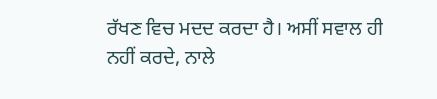ਰੱਖਣ ਵਿਚ ਮਦਦ ਕਰਦਾ ਹੈ। ਅਸੀਂ ਸਵਾਲ ਹੀ ਨਹੀਂ ਕਰਦੇ, ਨਾਲੇ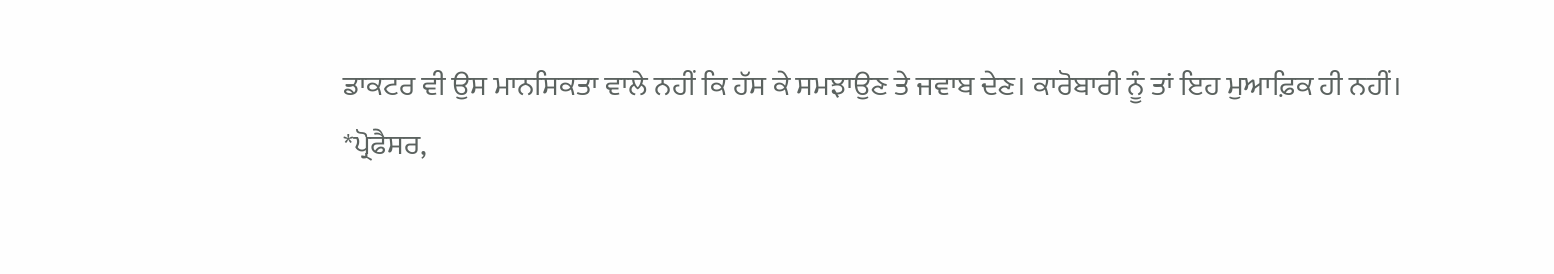ਡਾਕਟਰ ਵੀ ਉਸ ਮਾਨਸਿਕਤਾ ਵਾਲੇ ਨਹੀਂ ਕਿ ਹੱਸ ਕੇ ਸਮਝਾਉਣ ਤੇ ਜਵਾਬ ਦੇਣ। ਕਾਰੋਬਾਰੀ ਨੂੰ ਤਾਂ ਇਹ ਮੁਆਫ਼ਿਕ ਹੀ ਨਹੀਂ।
*ਪ੍ਰੋਫੈਸਰ,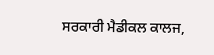ਸਰਕਾਰੀ ਮੈਡੀਕਲ ਕਾਲਜ,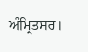ਅੰਮ੍ਰਿਤਸਰ।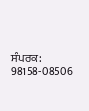ਸੰਪਰਕ: 98158-08506